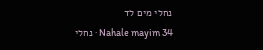נחלי מים לד
Nahale mayim 34 · נחלי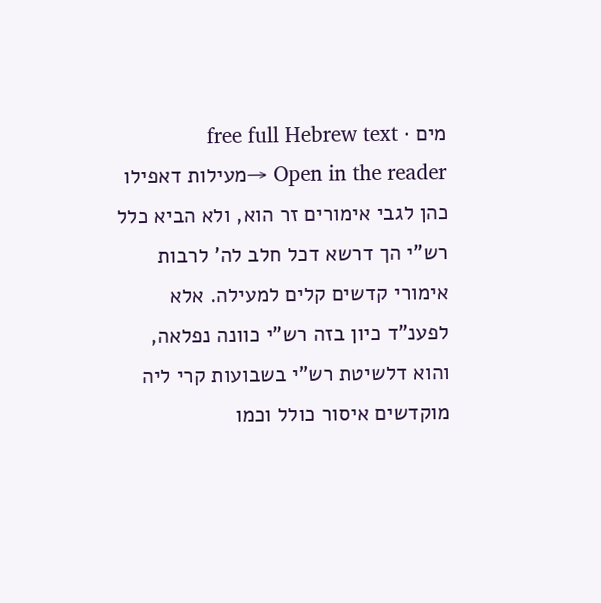מים · free full Hebrew text
Open in the reader →מעילות דאפילו כהן לגבי אימורים זר הוא, ולא הביא כלל רש"י הך דרשא דכל חלב לה' לרבות אימורי קדשים קלים למעילה. אלא לפענ"ד כיון בזה רש"י כוונה נפלאה, והוא דלשיטת רש"י בשבועות קרי ליה מוקדשים איסור כולל וכמו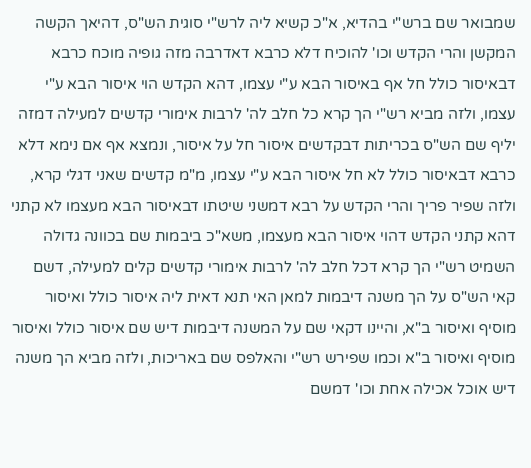שמבואר שם ברש"י בהדיא, א"כ קשיא ליה לרש"י סוגית הש"ס, דהיאך הקשה המקשן והרי הקדש וכו' להוכיח דלא כרבא דאדרבה מזה גופיה מוכח כרבא דבאיסור כולל חל אף באיסור הבא ע"י עצמו, דהא הקדש הוי איסור הבא ע"י עצמו, ולזה מביא רש"י הך קרא כל חלב לה' לרבות אימורי קדשים למעילה דמזה יליף שם הש"ס בכריתות דבקדשים איסור חל על איסור, ונמצא אף אם נימא דלא כרבא דבאיסור כולל לא חל איסור הבא ע"י עצמו, מ"מ קדשים שאני דגלי קרא, ולזה שפיר פריך והרי הקדש על רבא דמשני שיטתו דבאיסור הבא מעצמו לא קתני דהא קתני הקדש דהוי איסור הבא מעצמו, משא"כ ביבמות שם בכוונה גדולה השמיט רש"י הך קרא דכל חלב לה' לרבות אימורי קדשים קלים למעילה, דשם קאי הש"ס על הך משנה דיבמות למאן האי תנא דאית ליה איסור כולל ואיסור מוסיף ואיסור ב"א, והיינו דקאי שם על המשנה דיבמות דיש שם איסור כולל ואיסור מוסיף ואיסור ב"א וכמו שפירש רש"י והאלפס שם באריכות, ולזה מביא הך משנה דיש אוכל אכילה אחת וכו' דמשם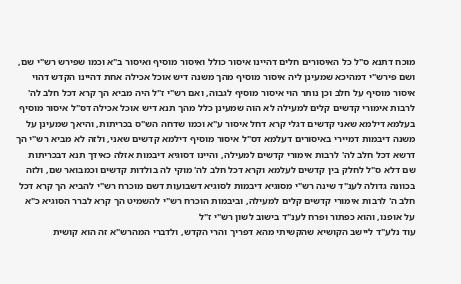מוכח דתנא ס"ל כל האיסורים חלים דהיינו איסור כולל ואיסור מוסיף ואיסור ב"א וכמו שפירש רש"י שם, ושם פירש"י דמהיכא שמעינן ליה איסור מוסיף מהך משנה דיש אוכל אכילה אחת דהיינו הקדש דהוי איסור מוסיף על חלב וכן נותר הוי איסור מוסיף לגבוה, ואם רש"י ז"ל היה מביא הך קרא דכל חלב לה' לרבות אימורי קדשים קלים למעילה לא הוה שמעינן כלל מהך תנא דיש אוכל אכילה דס"ל איסור מוסיף בעלמא דילמא שאני קדשים דגלי קרא דחל איסור ע"א וכמו שדחה הש"ס בכריתות, והיאך שמעינן על משנה דיבמות דמיירי באיסורים דעלמא דס"ל איסור מוסיף דילמא קדשים שאני, ולזה לא מביא רש"י הך דרשא דכל חלב לה' לרבות אימורי קדשים למעילה, והיינו דסוגיא דיבמות אזלה כאידך תנא דבכריתות שם דלא ס"ל לחלק בין קדשים לעלמא וקרא דכל חלב לה' מוקי לה בולדות קדשים וכמבואר שם, ולזה בכוונה גדולה לענ"ד שינה רש"י מסוגיא דיבמות לסוגיא דשבועות דשם מוכרח רש"י להביא הך קרא דכל חלב ה' לרבות אימורי קדשים קלים למעילה, וביבמות הוכרח רש"י להשמיט הך קרא לברר הסוגיא כ"א על אופנו, והוא כפתור ופרח לענ"ד בישוב לשון רש"י ז"ל
עוד נלע"ד ליישב הקושיא שהקשיתי מהא דפריך והרי הקדש, ולדברי המהרש"א זה הוא קושית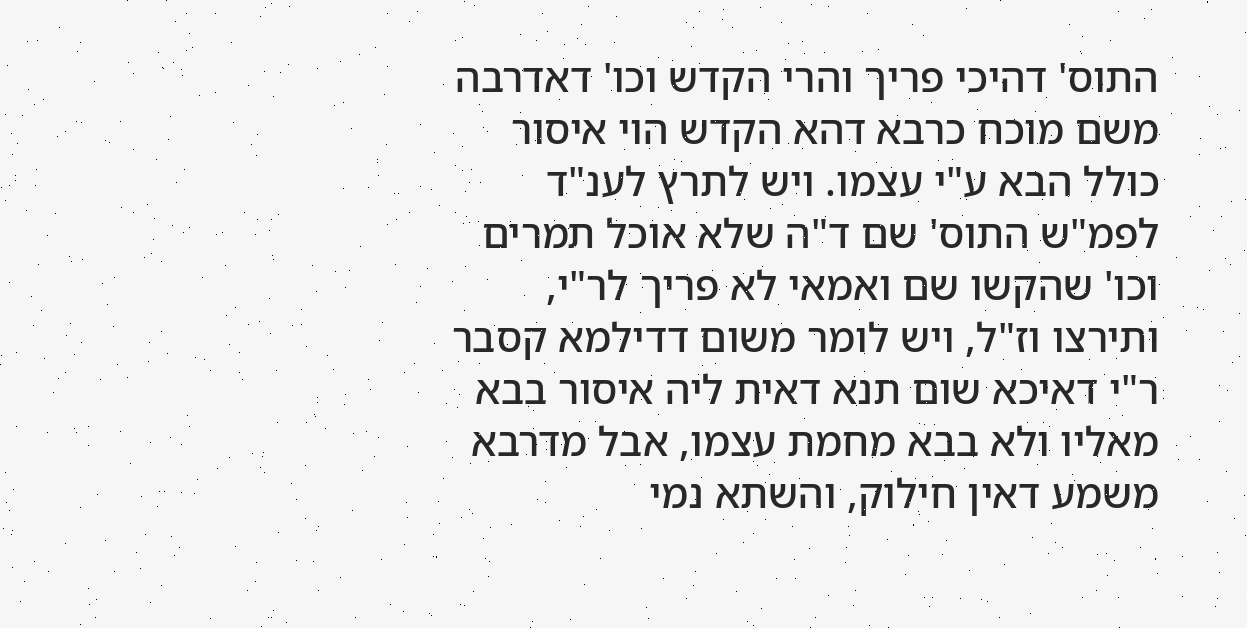התוס' דהיכי פריך והרי הקדש וכו' דאדרבה משם מוכח כרבא דהא הקדש הוי איסור כולל הבא ע"י עצמו. ויש לתרץ לענ"ד לפמ"ש התוס' שם ד"ה שלא אוכל תמרים וכו' שהקשו שם ואמאי לא פריך לר"י, ותירצו וז"ל, ויש לומר משום דדילמא קסבר ר"י דאיכא שום תנא דאית ליה איסור בבא מאליו ולא בבא מחמת עצמו, אבל מדרבא משמע דאין חילוק, והשתא נמי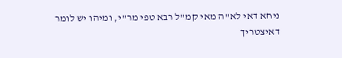ניחא דאי לא"ה מאי קמ"ל רבא טפי מר"י, ומיהו יש לומר דאיצטריך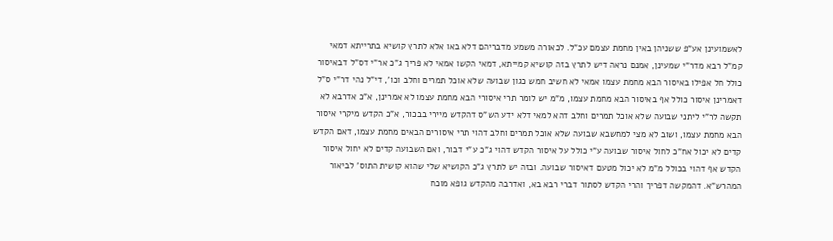לאשמועינן אע"פ ששניהן באין מחמת עצמם עכ"ל. לכאורה משמע מדבריהם דלא באו אלא לתרץ קושיא בתרייתא דמאי קמ"ל רבא מדר"י שמעינן, אמנם נראה דיש לתרץ בזה קושיא קמייתא, דמאי הקשו אמאי לא פריך ג"כ אר"י דס"ל דבאיסור כולל חל אפילו באיסור הבא מחמת עצמו אמאי לא חשיב חמש כגון שבועה שלא אוכל תמרים וחלב וכו', די"ל נהי דר"י ס"ל דאמרינן איסור כולל אף באיסור הבא מחמת עצמו, מ"מ יש לומר תרי איסורי הבא מחמת עצמו לא אמרינן, א"כ אדרבא לא תקשה לר"י ליתני שבועה שלא אוכל תמרים וחלב דהא למאי דלא ידע הש"ס דהקדש מיירי בבכור, א"כ הקדש מיקרי איסור הבא מחמת עצמו, ושוב לא מצי למחשבא שבועה שלא אוכל תמרים וחלב דהוי תרי איסורים הבאים מחמת עצמו, דאם הקדש קדים לא יכול אח"כ לחול איסור שבועה ע"י כולל על איסור הקדש דהוי ג"כ ע"י דבור, ואם השבועה קדים לא יחול איסור הקדש אף דהוי בכולל מ"מ לא יכול מטעם דאיסור שבועה. ובזה יש לתרץ ג"כ הקושיא שלי שהוא קושית התוס' לביאור המהרש"א. דהמקשה דפריך והרי הקדש לסתור דברי רבא בא, ואדרבה מהקדש גופא מוכח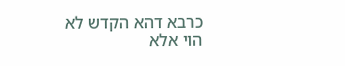כרבא דהא הקדש לא הוי אלא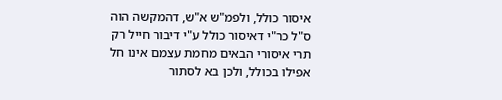איסור כולל, ולפמ"ש א"ש, דהמקשה הוה ס"ל כר"י דאיסור כולל ע"י דיבור חייל רק תרי איסורי הבאים מחמת עצמם אינו חל אפילו בכולל, ולכן בא לסתור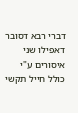דברי רבא דסובר דאפילו שני איסורים ע"י כולל חייל תקשי